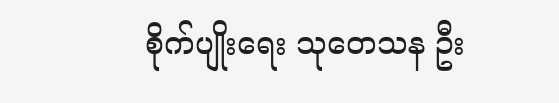စိုက်ပျိုးရေး သုတေသန ဦး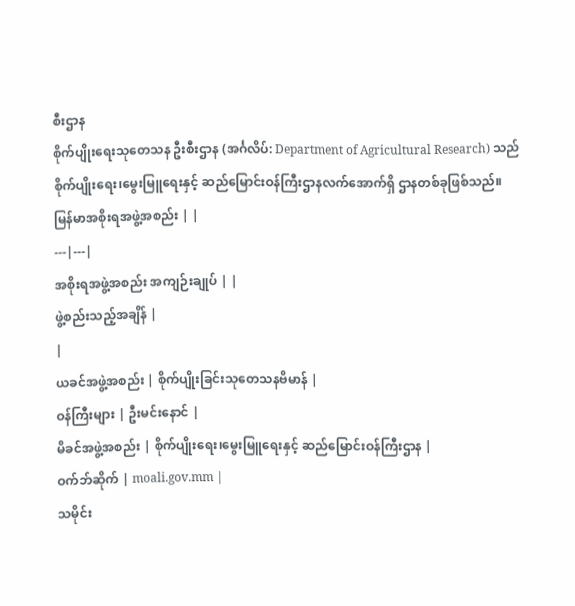စီးဌာန
စိုက်ပျိုးရေးသုတေသန ဦးစီးဌာန (အင်္ဂလိပ်: Department of Agricultural Research) သည် စိုက်ပျိုးရေး၊မွေးမြူရေးနှင့် ဆည်မြောင်းဝန်ကြီးဌာနလက်အောက်ရှိ ဌာနတစ်ခုဖြစ်သည်။
မြန်မာအစိုးရအဖွဲ့အစည်း | |
---|---|
အစိုးရအဖွဲ့အစည်း အကျဉ်းချုပ် | |
ဖွဲ့စည်းသည့်အချိန် |
|
ယခင်အဖွဲ့အစည်း | စိုက်ပျိုးခြင်းသုတေသနဗိမာန် |
ဝန်ကြီးများ | ဦးမင်းနောင် |
မိခင်အဖွဲ့အစည်း | စိုက်ပျိုးရေး၊မွေးမြူရေးနှင့် ဆည်မြောင်းဝန်ကြီးဌာန |
ဝက်ဘ်ဆိုက် | moali.gov.mm |
သမိုင်း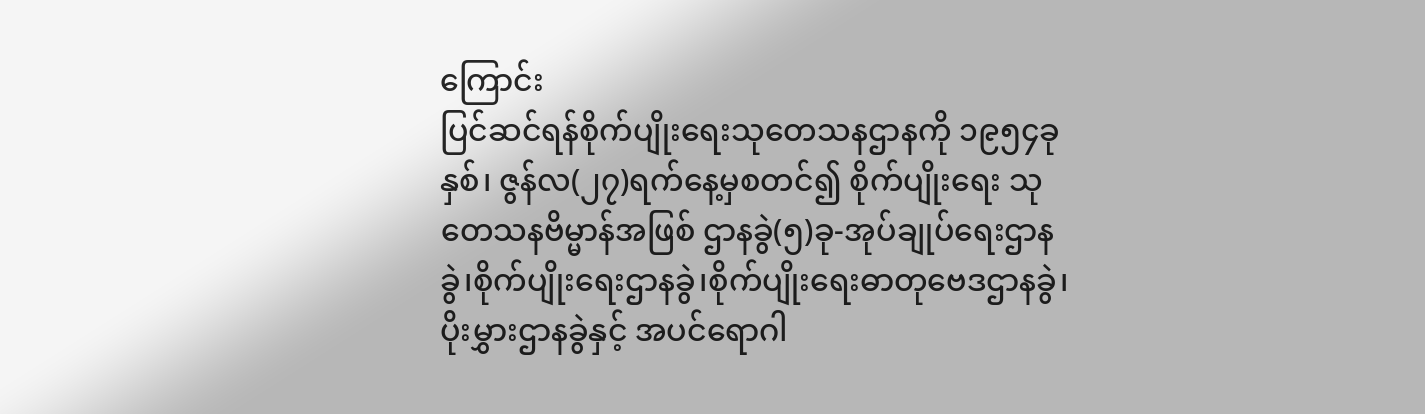ကြောင်း
ပြင်ဆင်ရန်စိုက်ပျိုးရေးသုတေသနဌာနကို ၁၉၅၄ခုနှစ်၊ ဇွန်လ(၂၇)ရက်နေ့မှစတင်၍ စိုက်ပျိုးရေး သုတေသနဗိမ္မာန်အဖြစ် ဌာနခွဲ(၅)ခု-အုပ်ချုပ်ရေးဌာနခွဲ၊စိုက်ပျိုးရေးဌာနခွဲ၊စိုက်ပျိုးရေးဓာတုဗေဒဌာနခွဲ၊ပိုးမွှားဌာနခွဲနှင့် အပင်ရောဂါ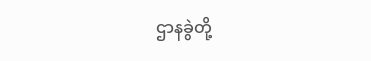ဌာနခွဲတို့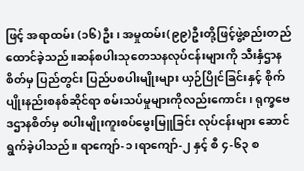ဖြင့် အရာထမ်း (၁၆)ဦး၊ အမှုထမ်း(၉၉)ဦးတို့ဖြင့်ဖွဲ့စည်းတည်ထောင်ခဲ့သည်။ဆန်စပါးသုတေသနလုပ်ငန်းများကို သီးနှံဌာနစိတ်မှ ပြည်တွင်း ပြည်ပစပါးမျိုးများ ယှဉ်ပြိုင်ခြင်းနှင့် စိုက်ပျိုးနည်းစနစ်ဆိုင်ရာ စမ်းသပ်မှုများကိုလည်းကောင်း၊ ရုက္ခဗေဒဌာနစိတ်မှ စပါးမျိုးကူးစပ်မွေးမြူခြင်း လုပ်ငန်းများ ဆောင်ရွက်ခဲ့ပါသည်။ ရာကျော်-၁၊ရာကျော်-၂ နှင့် စီ ၄-၆၃ စ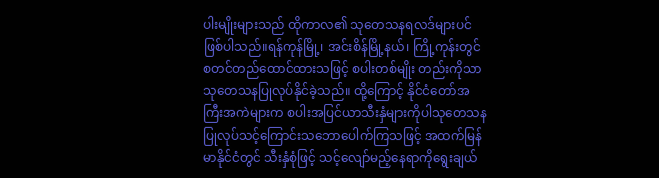ပါးမျိုးများသည် ထိုကာလ၏ သုတေသနရလဒ်များပင်ဖြစ်ပါသည်။ရန်ကုန်မြို့၊ အင်းစိန်မြို့နယ်၊ ကြို့ကုန်းတွင်စတင်တည်ထောင်ထားသဖြင့် စပါးတစ်မျိုး တည်းကိုသာ သုတေသနပြုလုပ်နိုင်ခဲ့သည်။ ထို့ကြောင့် နိုင်ငံတော်အကြီးအကဲများက စပါးအပြင်ယာသီးနှံများကိုပါသုတေသနပြုလုပ်သင့်ကြောင်းသဘောပေါက်ကြသဖြင့် အထက်မြန်မာနိုင်ငံတွင် သီးနှံစုံဖြင့် သင့်လျော်မည့်နေရာကိုရွေးချယ်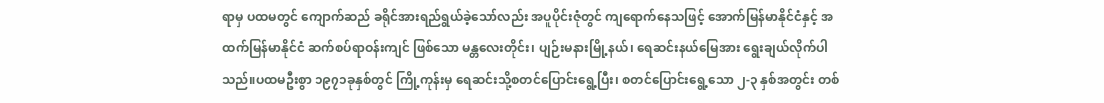ရာမှ ပထမတွင် ကျောက်ဆည် ခရိုင်အားရည်ရွယ်ခဲ့သော်လည်း အပူပိုင်းဇုံတွင် ကျရောက်နေသဖြင့် အောက်မြန်မာနိုင်ငံနှင့် အထက်မြန်မာနိုင်ငံ ဆက်စပ်ရာဝန်းကျင် ဖြစ်သော မန္တလေးတိုင်း၊ ပျဉ်းမနားမြို့နယ်၊ ရေဆင်းနယ်မြေအား ရွေးချယ်လိုက်ပါသည်။ပထမဦးစွာ ၁၉၇၁ခုနှစ်တွင် ကြို့ကုန်းမှ ရေဆင်းသို့စတင်ပြောင်းရွေ့ပြီး၊ စတင်ပြောင်းရွေ့သော ၂-၃ နှစ်အတွင်း တစ်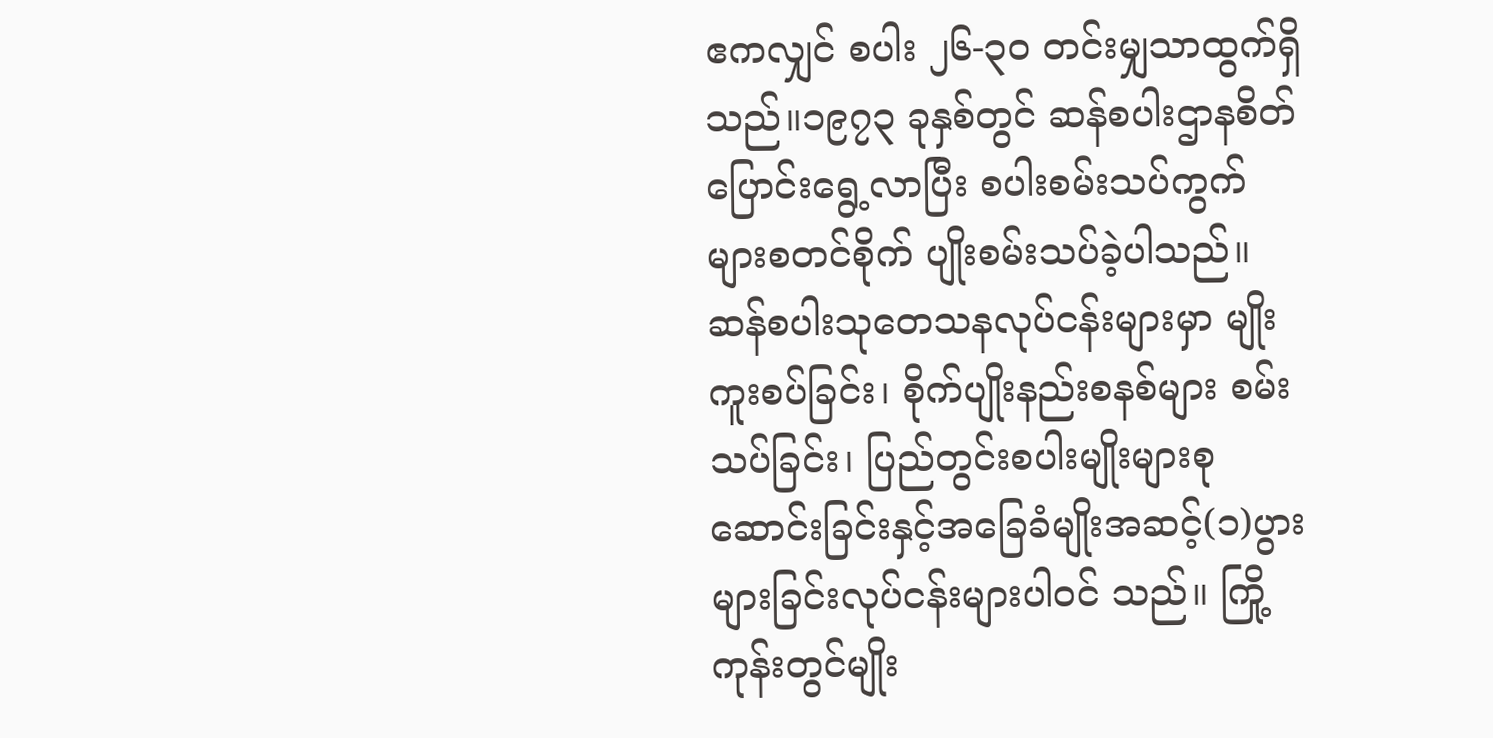ဧကလျှင် စပါး ၂၆-၃၀ တင်းမျှသာထွက်ရှိသည်။၁၉၇၃ ခုနှစ်တွင် ဆန်စပါးဌာနစိတ်ပြောင်းရွေ့လာပြီး စပါးစမ်းသပ်ကွက်များစတင်စိုက် ပျိုးစမ်းသပ်ခဲ့ပါသည်။ဆန်စပါးသုတေသနလုပ်ငန်းများမှာ မျိုးကူးစပ်ခြင်း၊ စိုက်ပျိုးနည်းစနစ်များ စမ်း သပ်ခြင်း၊ ပြည်တွင်းစပါးမျိုးများစုဆောင်းခြင်းနှင့်အခြေခံမျိုးအဆင့်(၁)ပွားများခြင်းလုပ်ငန်းများပါဝင် သည်။ ကြို့ကုန်းတွင်မျိုး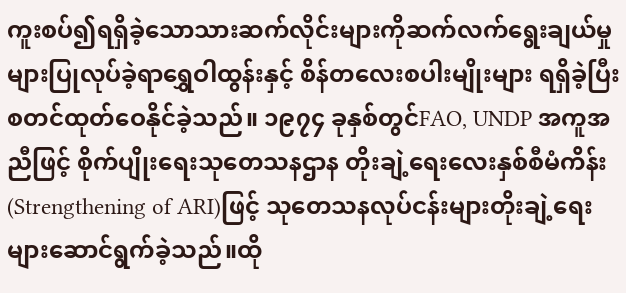ကူးစပ်၍ရရှိခဲ့သောသားဆက်လိုင်းများကိုဆက်လက်ရွေးချယ်မှုများပြုလုပ်ခဲ့ရာရွှေဝါထွန်းနှင့် စိန်တလေးစပါးမျိုးများ ရရှိခဲ့ပြီး စတင်ထုတ်ဝေနိုင်ခဲ့သည်။ ၁၉၇၄ ခုနှစ်တွင်FAO, UNDP အကူအညီဖြင့် စိုက်ပျိုးရေးသုတေသနဌာန တိုးချဲ့ရေးလေးနှစ်စီမံကိန်း(Strengthening of ARI)ဖြင့် သုတေသနလုပ်ငန်းများတိုးချဲ့ရေးများဆောင်ရွက်ခဲ့သည်။ထို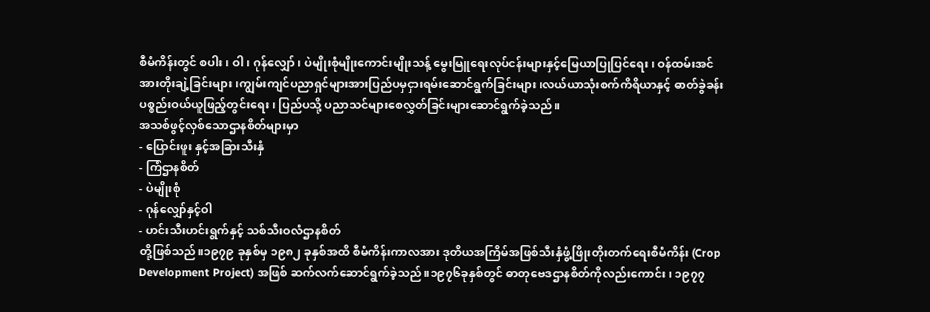စီမံကိန်းတွင် စပါး၊ ဝါ၊ ဂုန်လျှော်၊ ပဲမျိုးစုံမျိုးကောင်းမျိုးသန့် မွေးမြူရေးလုပ်ငန်းများနှင့်မြေယာပြုပြင်ရေး၊ ဝန်ထမ်းအင်အားတိုးချဲ့ခြင်းများ၊ကျွမ်းကျင်ပညာရှင်များအားပြည်ပမှငှားရမ်းဆောင်ရွက်ခြင်းများ၊လယ်ယာသုံးစက်ကိရိယာနှင့် ဓာတ်ခွဲခန်းပစ္စည်းဝယ်ယူဖြည့်တွင်းရေး၊ ပြည်ပသို့ ပညာသင်များစေလွှတ်ခြင်းများဆောင်ရွက်ခဲ့သည်။
အသစ်ဖွင့်လှစ်သောဌာနစိတ်များမှာ
- ပြောင်းဖူး နှင့်အခြားသီးနှံ
- ကြံဌာနစိတ်
- ပဲမျိုးစုံ
- ဂုန်လျှော်နှင့်ဝါ
- ဟင်းသီးဟင်းရွက်နှင့် သစ်သီးဝလံဌာနစိတ်
တို့ဖြစ်သည်။၁၉၇၉ ခုနှစ်မှ ၁၉၈၂ ခုနှစ်အထိ စီမံကိန်းကာလအား ဒုတိယအကြိမ်အဖြစ်သီးနှံဖွံ့ဖြိုးတိုးတက်ရေးစီမံကိန်း (Crop Development Project) အဖြစ် ဆက်လက်ဆောင်ရွက်ခဲ့သည်။၁၉၇၆ခုနှစ်တွင် ဓာတုဗေဒဌာနစိတ်ကိုလည်းကောင်း၊ ၁၉၇၇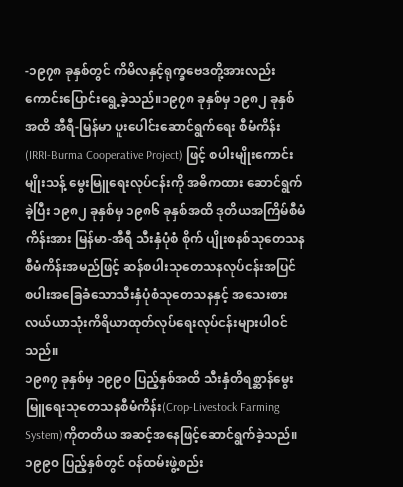-၁၉၇၈ ခုနှစ်တွင် ကိမိလနှင့်ရုက္ခဗေဒတို့အားလည်းကောင်းပြောင်းရွေ့ခဲ့သည်။၁၉၇၈ ခုနှစ်မှ ၁၉၈၂ ခုနှစ်အထိ အီရီ-မြန်မာ ပူးပေါင်းဆောင်ရွက်ရေး စီမံကိန်း (IRRI-Burma Cooperative Project) ဖြင့် စပါးမျိုးကောင်းမျိုးသန့် မွေးမြူရေးလုပ်ငန်းကို အဓိကထား ဆောင်ရွက်ခဲ့ပြီး ၁၉၈၂ ခုနှစ်မှ ၁၉၈၆ ခုနှစ်အထိ ဒုတိယအကြိမ်စီမံကိန်းအား မြန်မာ-အီရီ သီးနှံပုံစံ စိုက် ပျိုးစနစ်သုတေသနစီမံကိန်းအမည်ဖြင့် ဆန်စပါးသုတေသနလုပ်ငန်းအပြင် စပါးအခြေခံသောသီးနှံပုံစံသုတေသနနှင့် အသေးစားလယ်ယာသုံးကိရိယာထုတ်လုပ်ရေးလုပ်ငန်းများပါဝင်သည်။
၁၉၈၇ ခုနှစ်မှ ၁၉၉၀ ပြည့်နှစ်အထိ သီးနှံတိရစ္ဆာန်မွေးမြူရေးသုတေသနစီမံကိန်း(Crop-Livestock Farming System)ကိုတတိယ အဆင့်အနေဖြင့်ဆောင်ရွက်ခဲ့သည်။၁၉၉၀ ပြည့်နှစ်တွင် ဝန်ထမ်းဖွဲ့စည်း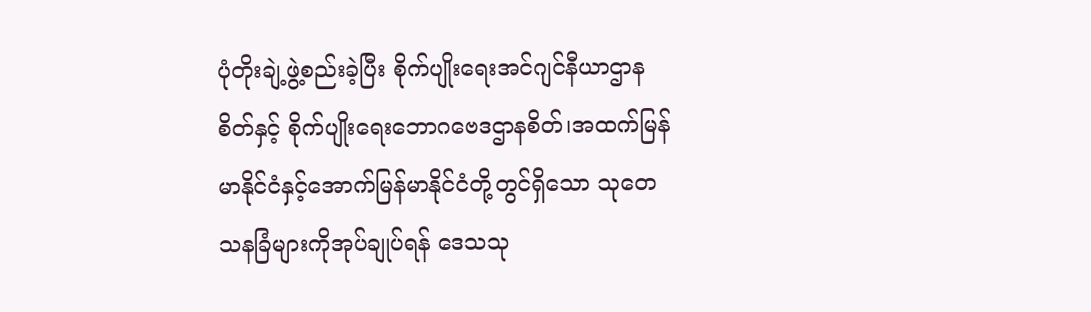ပုံတိုးချဲ့ဖွဲ့စည်းခဲ့ပြီး စိုက်ပျိုးရေးအင်ဂျင်နီယာဌာန စိတ်နှင့် စိုက်ပျိုးရေးဘောဂဗေဒဌာနစိတ်၊အထက်မြန်မာနိုင်ငံနှင့်အောက်မြန်မာနိုင်ငံတို့တွင်ရှိသော သုတေသနခြံများကိုအုပ်ချုပ်ရန် ဒေသသု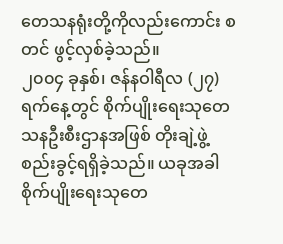တေသနရုံးတို့ကိုလည်းကောင်း စတင် ဖွင့်လှစ်ခဲ့သည်။
၂၀၀၄ ခုနှစ်၊ ဇန်နဝါရီလ (၂၇)ရက်နေ့တွင် စိုက်ပျိုးရေးသုတေသနဦးစီးဌာနအဖြစ် တိုးချဲ့ဖွဲ့စည်းခွင့်ရရှိခဲ့သည်။ ယခုအခါ စိုက်ပျိုးရေးသုတေ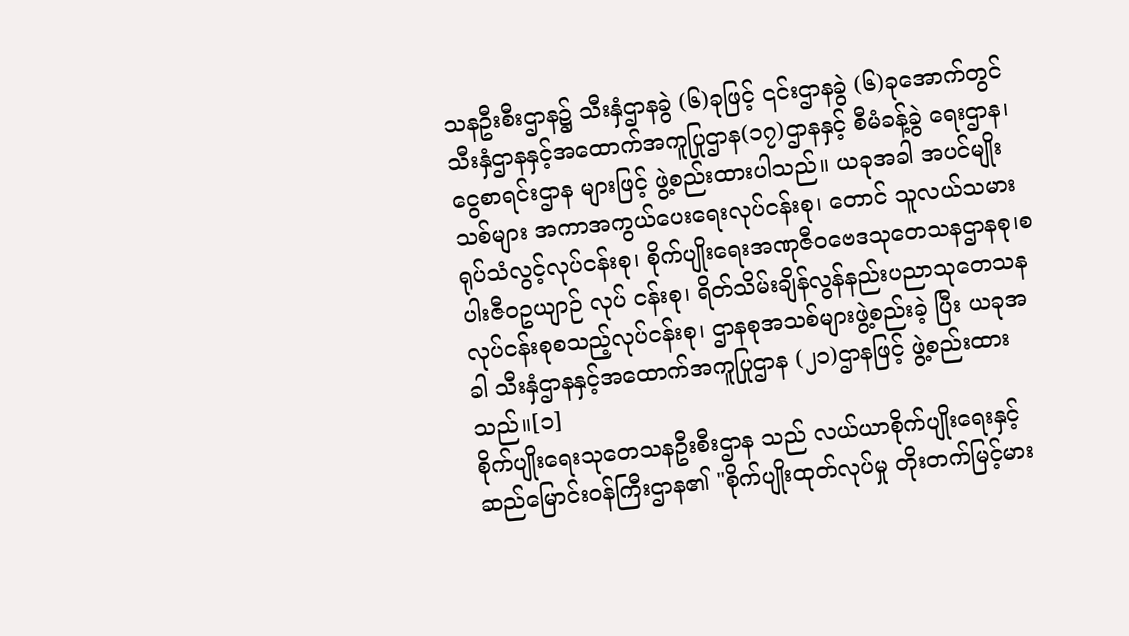သနဦးစီးဌာန၌ သီးနှံဌာနခွဲ (၆)ခုဖြင့် ၎င်းဌာနခွဲ (၆)ခုအောက်တွင် သီးနှံဌာနနှင့်အထောက်အကူပြုဌာန(၁၇)ဌာနနှင့် စီမံခန့်ခွဲ ရေးဌာန၊ ငွေစာရင်းဌာန များဖြင့် ဖွဲ့စည်းထားပါသည်။ ယခုအခါ အပင်မျိုးသစ်များ အကာအကွယ်ပေးရေးလုပ်ငန်းစု၊ တောင် သူလယ်သမားရုပ်သံလွင့်လုပ်ငန်းစု၊ စိုက်ပျိုးရေးအဏုဇီဝဗေဒသုတေသနဌာနစု၊စပါးဇီဝဥယျာဉ် လုပ် ငန်းစု၊ ရိတ်သိမ်းချိန်လွန်နည်းပညာသုတေသနလုပ်ငန်းစုစသည့်လုပ်ငန်းစု၊ ဌာနစုအသစ်များဖွဲ့စည်းခဲ့ ပြီး ယခုအခါ သီးနှံဌာနနှင့်အထောက်အကူပြုဌာန (၂၁)ဌာနဖြင့် ဖွဲ့စည်းထားသည်။[၁]
စိုက်ပျိုးရေးသုတေသနဦးစီးဌာန သည် လယ်ယာစိုက်ပျိုးရေးနှင့် ဆည်မြောင်းဝန်ကြီးဌာန၏ "စိုက်ပျိုးထုတ်လုပ်မှု တိုးတက်မြင့်မား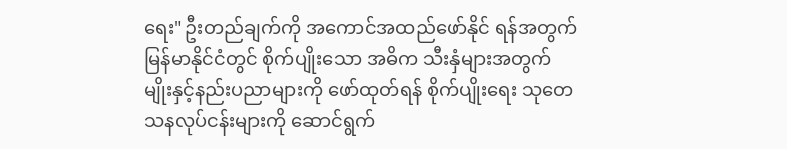ရေး" ဦးတည်ချက်ကို အကောင်အထည်ဖော်နိုင် ရန်အတွက် မြန်မာနိုင်ငံတွင် စိုက်ပျိုးသော အဓိက သီးနှံများအတွက် မျိုးနှင့်နည်းပညာများကို ဖော်ထုတ်ရန် စိုက်ပျိုးရေး သုတေသနလုပ်ငန်းများကို ဆောင်ရွက်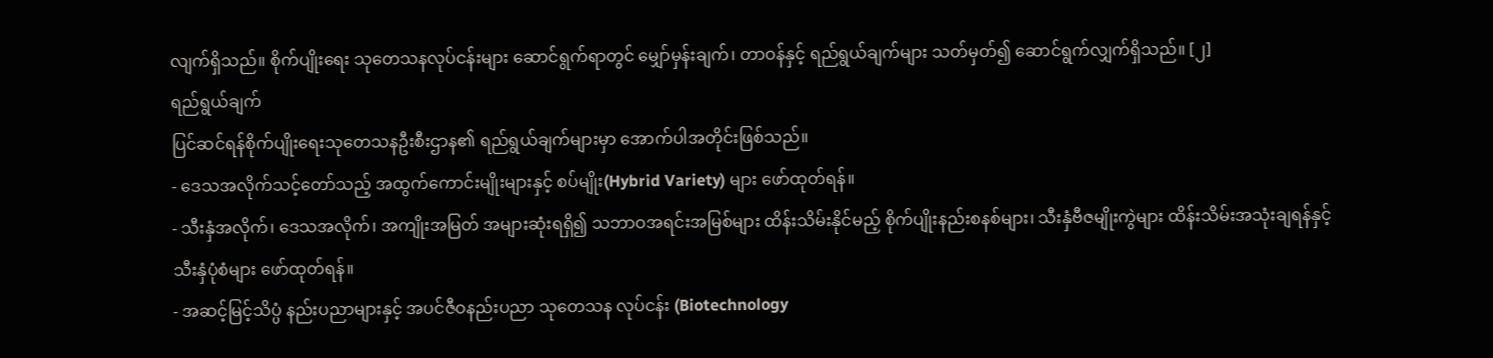လျက်ရှိသည်။ စိုက်ပျိုးရေး သုတေသနလုပ်ငန်းများ ဆောင်ရွက်ရာတွင် မျှော်မှန်းချက်၊ တာဝန်နှင့် ရည်ရွယ်ချက်များ သတ်မှတ်၍ ဆောင်ရွက်လျှက်ရှိသည်။ [၂]
ရည်ရွယ်ချက်
ပြင်ဆင်ရန်စိုက်ပျိုးရေးသုတေသနဦးစီးဌာန၏ ရည်ရွယ်ချက်များမှာ အောက်ပါအတိုင်းဖြစ်သည်။
- ဒေသအလိုက်သင့်တော်သည့် အထွက်ကောင်းမျိုးများနှင့် စပ်မျိုး(Hybrid Variety) များ ဖော်ထုတ်ရန်။
- သီးနှံအလိုက်၊ ဒေသအလိုက်၊ အကျိုးအမြတ် အများဆုံးရရှိ၍ သဘာဝအရင်းအမြစ်များ ထိန်းသိမ်းနိုင်မည့် စိုက်ပျိုးနည်းစနစ်များ၊ သီးနှံဗီဇမျိုးကွဲများ ထိန်းသိမ်းအသုံးချရန်နှင့် သီးနှံပုံစံများ ဖော်ထုတ်ရန်။
- အဆင့်မြင့်သိပ္ပံ နည်းပညာများနှင့် အပင်ဇီဝနည်းပညာ သုတေသန လုပ်ငန်း (Biotechnology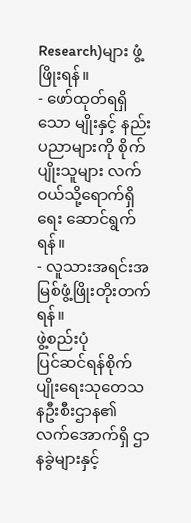Research)များ ဖွံ့ဖြိုးရန်။
- ဖော်ထုတ်ရရှိသော မျိုးနှင့် နည်းပညာများကို စိုက်ပျိုးသူများ လက်ဝယ်သို့ရောက်ရှိရေး ဆောင်ရွက်ရန်။
- လူသားအရင်းအမြစ်ဖွံ့ဖြိုးတိုးတက်ရန်။
ဖွဲ့စည်းပုံ
ပြင်ဆင်ရန်စိုက်ပျိုးရေးသုတေသနဦးစီးဌာန၏ လက်အောက်ရှိ ဌာနခွဲများနှင့်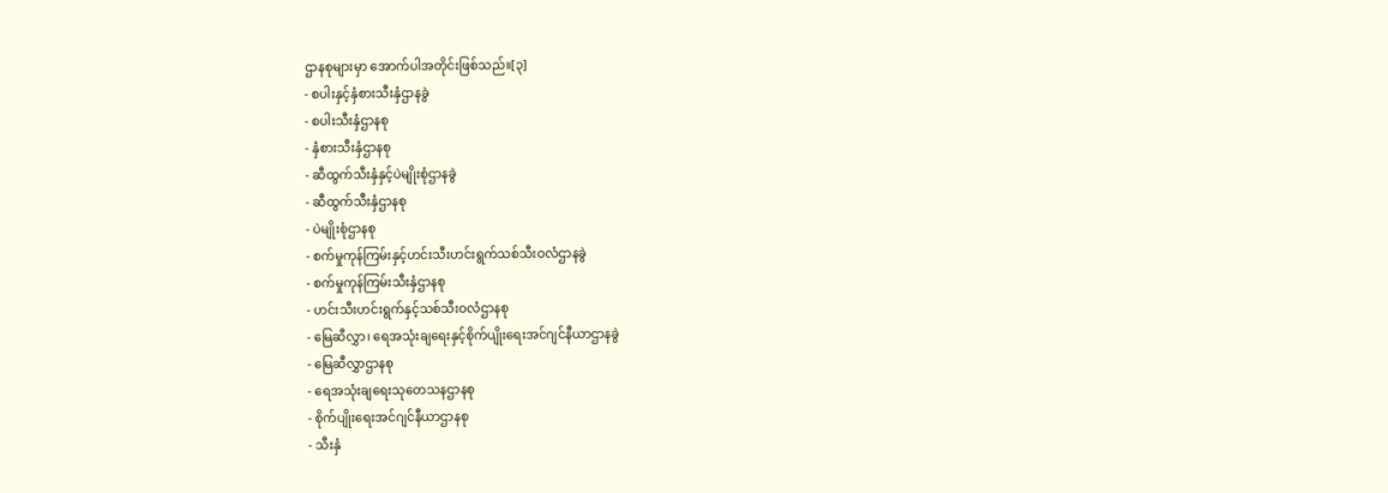ဌာနစုများမှာ အောက်ပါအတိုင်းဖြစ်သည်။[၃]
- စပါးနှင့်နှံစားသီးနှံဌာနခွဲ
- စပါးသီးနှံဌာနစု
- နှံစားသီးနှံဌာနစု
- ဆီထွက်သီးနှံနှင့်ပဲမျိုးစုံဌာနခွဲ
- ဆီထွက်သီးနှံဌာနစု
- ပဲမျိုးစုံဌာနစု
- စက်မှုကုန်ကြမ်းနှင့်ဟင်းသီးဟင်းရွက်သစ်သီးဝလံဌာနခွဲ
- စက်မှုကုန်ကြမ်းသီးနှံဌာနစု
- ဟင်းသီးဟင်းရွက်နှင့်သစ်သီးဝလံဌာနစု
- မြေဆီလွှာ၊ ရေအသုံးချရေးနှင့်စိုက်ပျိုးရေးအင်ဂျင်နီယာဌာနခွဲ
- မြေဆီလွှာဌာနစု
- ရေအသုံးချရေးသုတေသနဌာနစု
- စိုက်ပျိုးရေးအင်ဂျင်နီယာဌာနစု
- သီးနှံ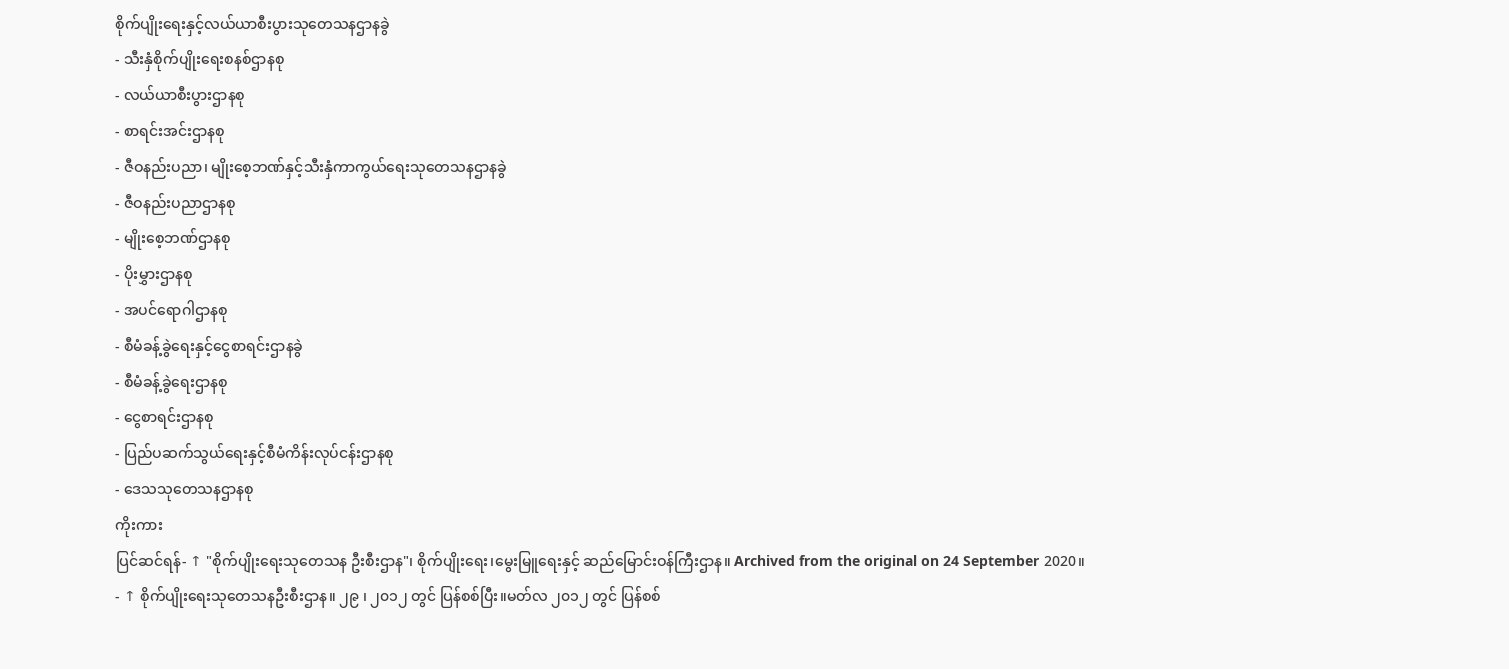စိုက်ပျိုးရေးနှင့်လယ်ယာစီးပွားသုတေသနဌာနခွဲ
- သီးနှံစိုက်ပျိုးရေးစနစ်ဌာနစု
- လယ်ယာစီးပွားဌာနစု
- စာရင်းအင်းဌာနစု
- ဇီဝနည်းပညာ၊ မျိုးစေ့ဘဏ်နှင့်သီးနှံကာကွယ်ရေးသုတေသနဌာနခွဲ
- ဇီဝနည်းပညာဌာနစု
- မျိုးစေ့ဘဏ်ဌာနစု
- ပိုးမွှားဌာနစု
- အပင်ရောဂါဌာနစု
- စီမံခန့်ခွဲရေးနှင့်ငွေစာရင်းဌာနခွဲ
- စီမံခန့်ခွဲရေးဌာနစု
- ငွေစာရင်းဌာနစု
- ပြည်ပဆက်သွယ်ရေးနှင့်စီမံကိန်းလုပ်ငန်းဌာနစု
- ဒေသသုတေသနဌာနစု
ကိုးကား
ပြင်ဆင်ရန်- ↑ "စိုက်ပျိုးရေးသုတေသန ဦးစီးဌာန"၊ စိုက်ပျိုးရေး၊မွေးမြူရေးနှင့် ဆည်မြောင်းဝန်ကြီးဌာန။ Archived from the original on 24 September 2020။
- ↑ စိုက်ပျိုးရေးသုတေသနဦးစီးဌာန။ ၂၉ ၊ ၂၀၁၂ တွင် ပြန်စစ်ပြီး။မတ်လ ၂၀၁၂ တွင် ပြန်စစ်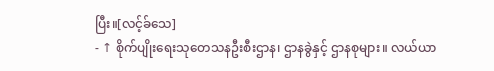ပြီး။[လင့်ခ်သေ]
- ↑ စိုက်ပျိုးရေးသုတေသနဦးစီးဌာန၊ ဌာနခွဲနှင့် ဌာနစုများ။ လယ်ယာ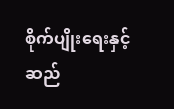စိုက်ပျိုးရေးနှင့် ဆည်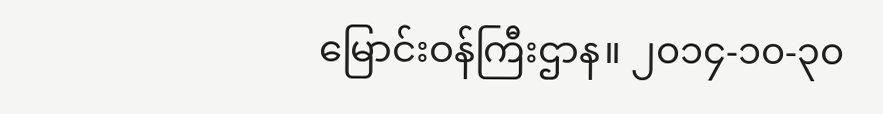မြောင်းဝန်ကြီးဌာန။ ၂၀၁၄-၁၀-၃၀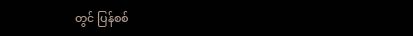တွင် ပြန်စစ်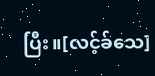ပြီး။[လင့်ခ်သေ]